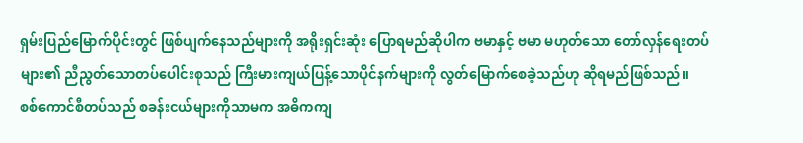ရှမ်းပြည်မြောက်ပိုင်းတွင် ဖြစ်ပျက်နေသည်များကို အရိုးရှင်းဆုံး ပြောရမည်ဆိုပါက ဗမာနှင့် ဗမာ မဟုတ်သော တော်လှန်ရေးတပ်များ၏ ညီညွတ်သောတပ်ပေါင်းစုသည် ကြီးမားကျယ်ပြန့်သောပိုင်နက်များကို လွတ်မြောက်စေခဲ့သည်ဟု ဆိုရမည်ဖြစ်သည်။
စစ်ကောင်စီတပ်သည် စခန်းငယ်များကိုသာမက အဓိကကျ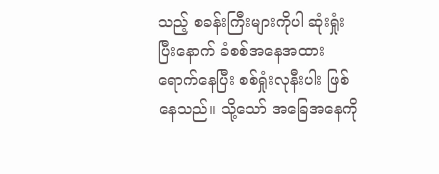သည့် စခန်းကြီးများကိုပါ ဆုံးရှုံးပြီးနောက် ခံစစ်အနေအထား ရောက်နေပြီး စစ်ရှုံးလုနီးပါး ဖြစ်နေသည်။ သို့သော် အခြေအနေကို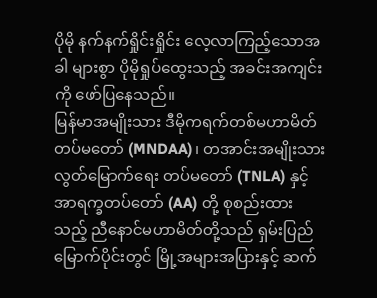ပိုမို နက်နက်ရှိုင်းရှိုင်း လေ့လာကြည့်သောအခါ များစွာ ပိုမိုရှုပ်ထွေးသည့် အခင်းအကျင်းကို ဖော်ပြနေသည်။
မြန်မာအမျိုးသား ဒီမိုကရက်တစ်မဟာမိတ် တပ်မတော် (MNDAA)၊ တအာင်းအမျိုးသား လွတ်မြောက်ရေး တပ်မတော် (TNLA) နှင့် အာရက္ခတပ်တော် (AA) တို့ စုစည်းထားသည့် ညီနောင်မဟာမိတ်တို့သည် ရှမ်းပြည်မြောက်ပိုင်းတွင် မြို့အများအပြားနှင့် ဆက်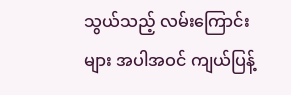သွယ်သည့် လမ်းကြောင်းများ အပါအဝင် ကျယ်ပြန့်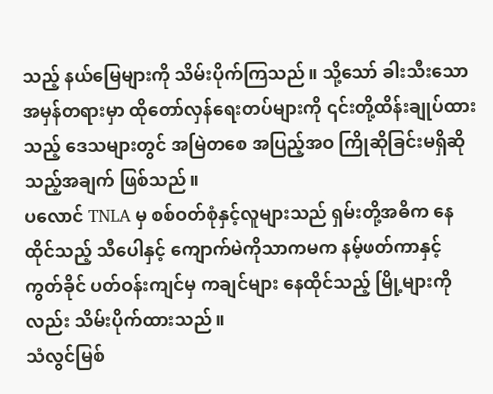သည့် နယ်မြေများကို သိမ်းပိုက်ကြသည်။ သို့သော် ခါးသီးသော အမှန်တရားမှာ ထိုတော်လှန်ရေးတပ်များကို ၎င်းတို့ထိန်းချုပ်ထားသည့် ဒေသများတွင် အမြဲတစေ အပြည့်အဝ ကြိုဆိုခြင်းမရှိဆိုသည့်အချက် ဖြစ်သည်။
ပလောင် TNLA မှ စစ်ဝတ်စုံနှင့်လူများသည် ရှမ်းတို့အဓိက နေထိုင်သည့် သီပေါနှင့် ကျောက်မဲကိုသာကမက နမ့်ဖတ်ကာနှင့် ကွတ်ခိုင် ပတ်ဝန်းကျင်မှ ကချင်များ နေထိုင်သည့် မြို့များကိုလည်း သိမ်းပိုက်ထားသည်။
သံလွင်မြစ်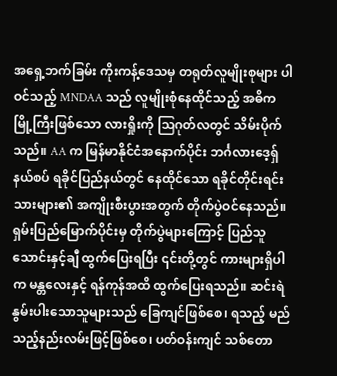အရှေ့ဘက်ခြမ်း ကိုးကန့်ဒေသမှ တရုတ်လူမျိုးစုများ ပါဝင်သည့် MNDAA သည် လူမျိုးစုံနေထိုင်သည့် အဓိက မြို့ကြီးဖြစ်သော လားရှိုးကို သြဂုတ်လတွင် သိမ်းပိုက်သည်။ AA က မြန်မာနိုင်ငံအနောက်ပိုင်း ဘင်္ဂလားဒေ့ရှ်နယ်စပ် ရခိုင်ပြည်နယ်တွင် နေထိုင်သော ရခိုင်တိုင်းရင်းသားများ၏ အကျိုးစီးပွားအတွက် တိုက်ပွဲဝင်နေသည်။
ရှမ်းပြည်မြောက်ပိုင်းမှ တိုက်ပွဲများကြောင့် ပြည်သူ သောင်းနှင့်ချီ ထွက်ပြေးရပြီး ၎င်းတို့တွင် ကားများရှိပါက မန္တလေးနှင့် ရန်ကုန်အထိ ထွက်ပြေးရသည်။ ဆင်းရဲနွမ်းပါးသောသူများသည် ခြေကျင်ဖြစ်စေ၊ ရသည့် မည်သည့်နည်းလမ်းဖြင့်ဖြစ်စေ၊ ပတ်ဝန်းကျင် သစ်တော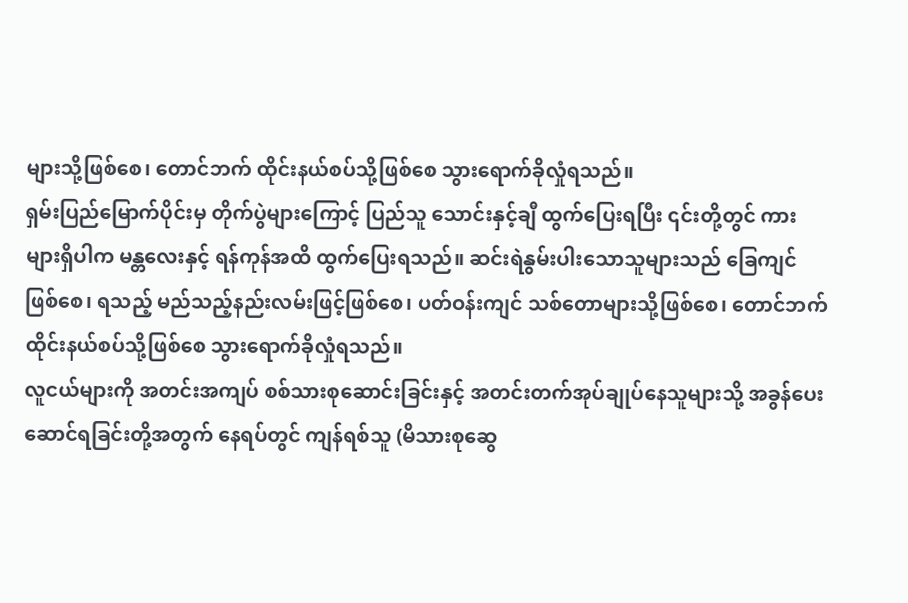များသို့ဖြစ်စေ၊ တောင်ဘက် ထိုင်းနယ်စပ်သို့ဖြစ်စေ သွားရောက်ခိုလှုံရသည်။
ရှမ်းပြည်မြောက်ပိုင်းမှ တိုက်ပွဲများကြောင့် ပြည်သူ သောင်းနှင့်ချီ ထွက်ပြေးရပြီး ၎င်းတို့တွင် ကားများရှိပါက မန္တလေးနှင့် ရန်ကုန်အထိ ထွက်ပြေးရသည်။ ဆင်းရဲနွမ်းပါးသောသူများသည် ခြေကျင်ဖြစ်စေ၊ ရသည့် မည်သည့်နည်းလမ်းဖြင့်ဖြစ်စေ၊ ပတ်ဝန်းကျင် သစ်တောများသို့ဖြစ်စေ၊ တောင်ဘက် ထိုင်းနယ်စပ်သို့ဖြစ်စေ သွားရောက်ခိုလှုံရသည်။
လူငယ်များကို အတင်းအကျပ် စစ်သားစုဆောင်းခြင်းနှင့် အတင်းတက်အုပ်ချုပ်နေသူများသို့ အခွန်ပေးဆောင်ရခြင်းတို့အတွက် နေရပ်တွင် ကျန်ရစ်သူ (မိသားစုဆွေ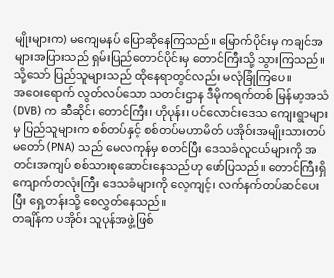မျိုးများက) မကျေမနပ် ပြောဆိုနေကြသည်။ မြောက်ပိုင်းမှ ကချင်အများအပြားသည် ရှမ်းပြည်တောင်ပိုင်းမှ တောင်ကြီးသို့ သွားကြသည်။ သို့သော် ပြည်သူများသည် ထိုနေရာတွင်လည်း မလုံခြုံကြပေ။
အဝေးရောက် လွတ်လပ်သော သတင်းဌာန ဒီမိုကရက်တစ် မြန်မာ့အသံ (DVB) က ဆီဆိုင်၊ တောင်ကြီး၊ ဟိုပုန်း၊ ပင်လောင်းဒေသ ကျေးရွာများမှ ပြည်သူများက စစ်တပ်နှင့် စစ်တပ်မဟာမိတ် ပအိုဝ်းအမျိုးသားတပ်မတော် (PNA) သည် မေလကုန်မှ စတင်ပြီး ဒေသခံလူငယ်များကို အတင်းအကျပ် စစ်သားစုဆောင်းနေသည်ဟု ဖော်ပြသည်။ တောင်ကြီးရှိ ကျောက်တလုံးကြီး ဒေသခံများကို လေ့ကျင့်၊ လက်နက်တပ်ဆင်ပေးပြီး ရှေ့တန်းသို့ စေလွှတ်နေသည်။
တချိန်က ပအိုဝ်း သူပုန်အဖွဲ့ဖြစ်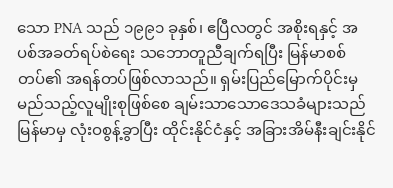သော PNA သည် ၁၉၉၁ ခုနှစ်၊ ဧပြီလတွင် အစိုးရနှင့် အပစ်အခတ်ရပ်စဲရေး သဘောတူညီချက်ရပြီး မြန်မာစစ်တပ်၏ အရန်တပ်ဖြစ်လာသည်။ ရှမ်းပြည်မြောက်ပိုင်းမှ မည်သည့်လူမျိုးစုဖြစ်စေ ချမ်းသာသောဒေသခံများသည် မြန်မာမှ လုံးဝစွန့်ခွာပြီး ထိုင်းနိုင်ငံနှင့် အခြားအိမ်နီးချင်းနိုင်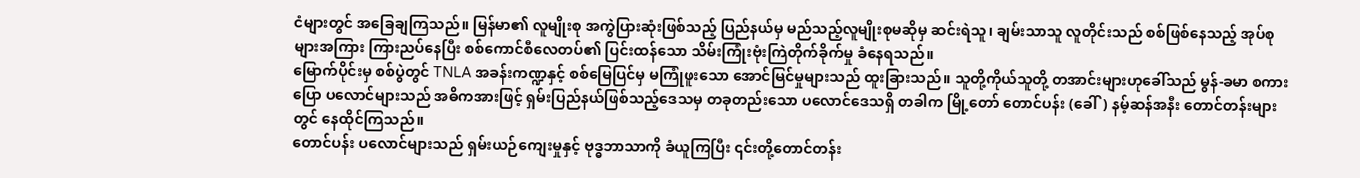ငံများတွင် အခြေချကြသည်။ မြန်မာ၏ လူမျိုးစု အကွဲပြားဆုံးဖြစ်သည့် ပြည်နယ်မှ မည်သည့်လူမျိုးစုမဆိုမှ ဆင်းရဲသူ၊ ချမ်းသာသူ လူတိုင်းသည် စစ်ဖြစ်နေသည့် အုပ်စုများအကြား ကြားညပ်နေပြီး စစ်ကောင်စီလေတပ်၏ ပြင်းထန်သော သိမ်းကြုံးဗုံးကြဲတိုက်ခိုက်မှု ခံနေရသည်။
မြောက်ပိုင်းမှ စစ်ပွဲတွင် TNLA အခန်းကဏ္ဍနှင့် စစ်မြေပြင်မှ မကြုံဖူးသော အောင်မြင်မှုများသည် ထူးခြားသည်။ သူတို့ကိုယ်သူတို့ တအာင်းများဟုခေါ်သည် မွန်-ခမာ စကားပြော ပလောင်များသည် အဓိကအားဖြင့် ရှမ်းပြည်နယ်ဖြစ်သည့်ဒေသမှ တခုတည်းသော ပလောင်ဒေသရှိ တခါက မြို့တော် တောင်ပန်း (ခေါ်) နမ့်ဆန်အနီး တောင်တန်းများတွင် နေထိုင်ကြသည်။
တောင်ပန်း ပလောင်များသည် ရှမ်းယဉ်ကျေးမှုနှင့် ဗုဒ္ဓဘာသာကို ခံယူကြပြီး ၎င်းတို့တောင်တန်း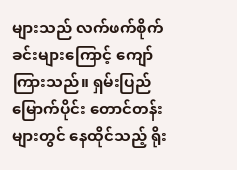များသည် လက်ဖက်စိုက်ခင်းများကြောင့် ကျော်ကြားသည်။ ရှမ်းပြည်မြောက်ပိုင်း တောင်တန်းများတွင် နေထိုင်သည့် ရိုး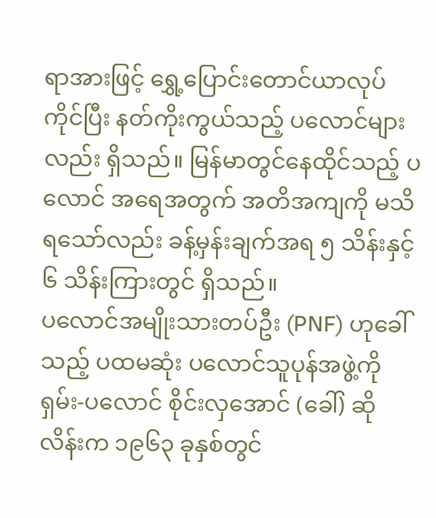ရာအားဖြင့် ရွှေ့ပြောင်းတောင်ယာလုပ်ကိုင်ပြီး နတ်ကိုးကွယ်သည့် ပလောင်များလည်း ရှိသည်။ မြန်မာတွင်နေထိုင်သည့် ပလောင် အရေအတွက် အတိအကျကို မသိရသော်လည်း ခန့်မှန်းချက်အရ ၅ သိန်းနှင့် ၆ သိန်းကြားတွင် ရှိသည်။
ပလောင်အမျိုးသားတပ်ဦး (PNF) ဟုခေါ်သည့် ပထမဆုံး ပလောင်သူပုန်အဖွဲ့ကို ရှမ်း-ပလောင် စိုင်းလှအောင် (ခေါ်) ဆိုလိန်းက ၁၉၆၃ ခုနှစ်တွင်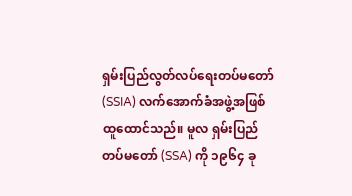ရှမ်းပြည်လွတ်လပ်ရေးတပ်မတော် (SSIA) လက်အောက်ခံအဖွဲ့အဖြစ် ထူထောင်သည်။ မူလ ရှမ်းပြည်တပ်မတော် (SSA) ကို ၁၉၆၄ ခု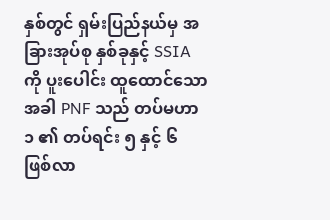နှစ်တွင် ရှမ်းပြည်နယ်မှ အခြားအုပ်စု နှစ်ခုနှင့် SSIA ကို ပူးပေါင်း ထူထောင်သောအခါ PNF သည် တပ်မဟာ ၁ ၏ တပ်ရင်း ၅ နှင့် ၆ ဖြစ်လာ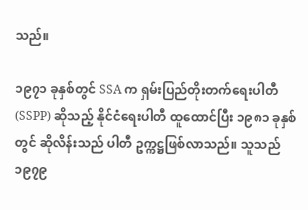သည်။

၁၉၇၁ ခုနှစ်တွင် SSA က ရှမ်းပြည်တိုးတက်ရေးပါတီ (SSPP) ဆိုသည့် နိုင်ငံရေးပါတီ ထူထောင်ပြီး ၁၉၈၁ ခုနှစ်တွင် ဆိုလိန်းသည် ပါတီ ဥက္ကဋ္ဌဖြစ်လာသည်။ သူသည် ၁၉၇၉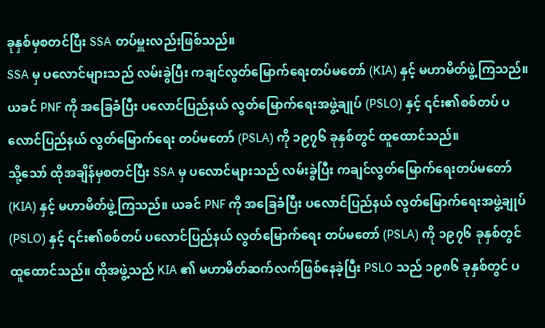ခုနှစ်မှစတင်ပြီး SSA တပ်မှူးလည်းဖြစ်သည်။
SSA မှ ပလောင်များသည် လမ်းခွဲပြီး ကချင်လွတ်မြောက်ရေးတပ်မတော် (KIA) နှင့် မဟာမိတ်ဖွဲ့ကြသည်။ ယခင် PNF ကို အခြေခံပြီး ပလောင်ပြည်နယ် လွတ်မြောက်ရေးအဖွဲ့ချုပ် (PSLO) နှင့် ၎င်း၏စစ်တပ် ပလောင်ပြည်နယ် လွတ်မြောက်ရေး တပ်မတော် (PSLA) ကို ၁၉၇၆ ခုနှစ်တွင် ထူထောင်သည်။
သို့သော် ထိုအချိန်မှစတင်ပြီး SSA မှ ပလောင်များသည် လမ်းခွဲပြီး ကချင်လွတ်မြောက်ရေးတပ်မတော် (KIA) နှင့် မဟာမိတ်ဖွဲ့ကြသည်။ ယခင် PNF ကို အခြေခံပြီး ပလောင်ပြည်နယ် လွတ်မြောက်ရေးအဖွဲ့ချုပ် (PSLO) နှင့် ၎င်း၏စစ်တပ် ပလောင်ပြည်နယ် လွတ်မြောက်ရေး တပ်မတော် (PSLA) ကို ၁၉၇၆ ခုနှစ်တွင် ထူထောင်သည်။ ထိုအဖွဲ့သည် KIA ၏ မဟာမိတ်ဆက်လက်ဖြစ်နေခဲ့ပြီး PSLO သည် ၁၉၈၆ ခုနှစ်တွင် ပ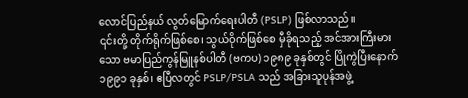လောင်ပြည်နယ် လွတ်မြောက်ရေးပါတီ (PSLP) ဖြစ်လာသည်။
၎င်းတို့ တိုက်ရိုက်ဖြစ်စေ၊ သွယ်ဝိုက်ဖြစ်စေ မှီခိုရသည့် အင်အားကြီးမားသော ဗမာပြည်ကွန်မြူနစ်ပါတီ (ဗကပ) ၁၉၈၉ ခုနှစ်တွင် ပြိုကွဲပြီးနောက် ၁၉၉၁ ခုနှစ်၊ ဧပြီလတွင် PSLP/PSLA သည် အခြားသူပုန်အဖွဲ့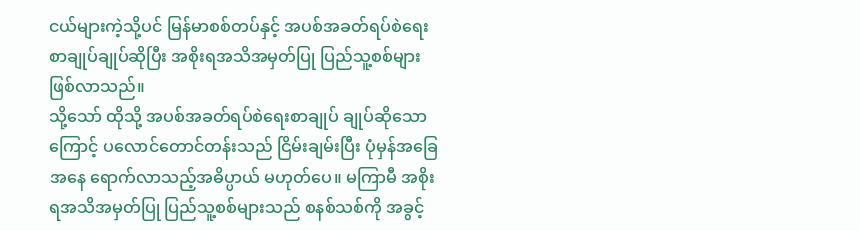ငယ်များကဲ့သို့ပင် မြန်မာစစ်တပ်နှင့် အပစ်အခတ်ရပ်စဲရေး စာချုပ်ချုပ်ဆိုပြီး အစိုးရအသိအမှတ်ပြု ပြည်သူ့စစ်များ ဖြစ်လာသည်။
သို့သော် ထိုသို့ အပစ်အခတ်ရပ်စဲရေးစာချုပ် ချုပ်ဆိုသောကြောင့် ပလောင်တောင်တန်းသည် ငြိမ်းချမ်းပြီး ပုံမှန်အခြေအနေ ရောက်လာသည့်အဓိပ္ပာယ် မဟုတ်ပေ။ မကြာမီ အစိုးရအသိအမှတ်ပြု ပြည်သူ့စစ်များသည် စနစ်သစ်ကို အခွင့်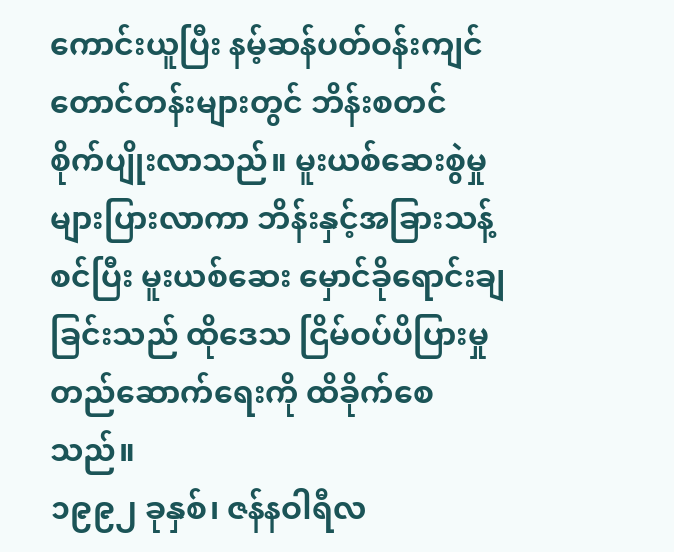ကောင်းယူပြီး နမ့်ဆန်ပတ်ဝန်းကျင် တောင်တန်းများတွင် ဘိန်းစတင် စိုက်ပျိုးလာသည်။ မူးယစ်ဆေးစွဲမှု များပြားလာကာ ဘိန်းနှင့်အခြားသန့်စင်ပြီး မူးယစ်ဆေး မှောင်ခိုရောင်းချခြင်းသည် ထိုဒေသ ငြိမ်ဝပ်ပိပြားမှုတည်ဆောက်ရေးကို ထိခိုက်စေသည်။
၁၉၉၂ ခုနှစ်၊ ဇန်နဝါရီလ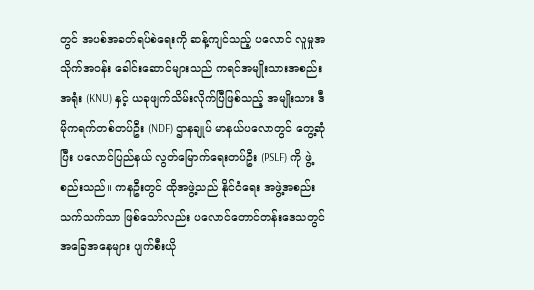တွင် အပစ်အခတ်ရပ်စဲရေးကို ဆန့်ကျင်သည့် ပလောင် လူမှုအသိုက်အဝန်း ခေါင်းဆောင်များသည် ကရင်အမျိုးသားအစည်းအရုံး (KNU) နှင့် ယခုဖျက်သိမ်းလိုက်ပြီဖြစ်သည့် အမျိုးသား ဒီမိုကရက်တစ်တပ်ဦး (NDF) ဌာနချုပ် မာနယ်ပလောတွင် တွေ့ဆုံပြီး ပလောင်ပြည်နယ် လွတ်မြောက်ရေးတပ်ဦး (PSLF) ကို ဖွဲ့စည်းသည်။ ကနဦးတွင် ထိုအဖွဲ့သည် နိုင်ငံရေး အဖွဲ့အစည်းသက်သက်သာ ဖြစ်သော်လည်း ပလောင်တောင်တန်းဒေသတွင် အခြေအနေများ ပျက်စီးယို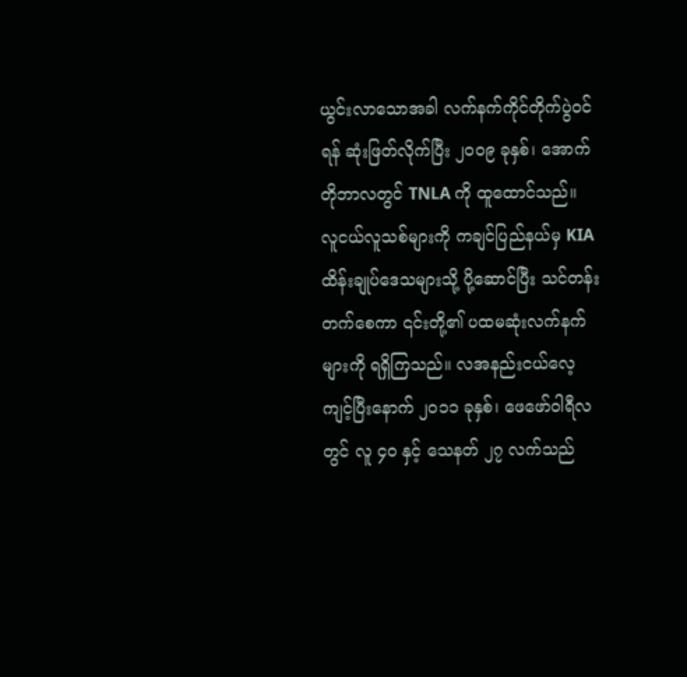ယွင်းလာသောအခါ လက်နက်ကိုင်တိုက်ပွဲဝင်ရန် ဆုံးဖြတ်လိုက်ပြီး ၂၀၀၉ ခုနှစ်၊ အောက်တိုဘာလတွင် TNLA ကို ထူထောင်သည်။
လူငယ်လူသစ်များကို ကချင်ပြည်နယ်မှ KIA ထိန်းချုပ်ဒေသများသို့ ပို့ဆောင်ပြီး သင်တန်းတက်စေကာ ၎င်းတို့၏ ပထမဆုံးလက်နက်များကို ရရှိကြသည်။ လအနည်းငယ်လေ့ကျင့်ပြီးနောက် ၂၀၁၁ ခုနှစ်၊ ဖေဖော်ဝါရီလတွင် လူ ၄၀ နှင့် သေနတ် ၂၇ လက်သည်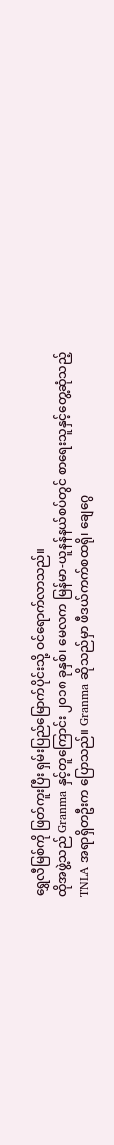ရွှေလီမြစ်ကို ဖြတ်ကူးပြီး ရှမ်းပြည်မြောက်ပိုင်းသို့ ဝင်ရောက်လာသည်။
ထိုအဖွဲ့သည် Granma နှင့်တူကြောင်း ၂၀၁၈ ခုနှစ်၊ မေလက မြန်မာ-ယူနန်နယ်စပ်တွင် စာရေးသူနှင့်တွေ့ဆုံသည့် TNLA အရာရှိတဦးက ပြောသည်။ Granma ဆိုသည်မှာ ဖီဒယ်ကက်စထရို၊ ချေဂွေ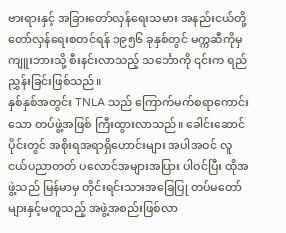ဗားရားနှင့် အခြားတော်လှန်ရေးသမား အနည်းငယ်တို့ တော်လှန်ရေးစတင်ရန် ၁၉၅၆ ခုနှစ်တွင် မက္ကဆီကိုမှ ကျူးဘားသို့ စီးနင်းလာသည့် သင်္ဘောကို ၎င်းက ရည်ညွှန်းခြင်းဖြစ်သည်။
နှစ်နှစ်အတွင်း TNLA သည် ကြောက်မက်စရာကောင်းသော တပ်ဖွဲ့အဖြစ် ကြီးထွားလာသည်။ ခေါင်းဆောင်ပိုင်းတွင် အစိုးရအရာရှိဟောင်းများ အပါအဝင် လူငယ်ပညာတတ် ပလောင်အများအပြား ပါဝင်ပြီး ထိုအဖွဲ့သည် မြန်မာမှ တိုင်းရင်းသားအခြေပြု တပ်မတော်များနှင့်မတူသည့် အဖွဲ့အစည်းဖြစ်လာ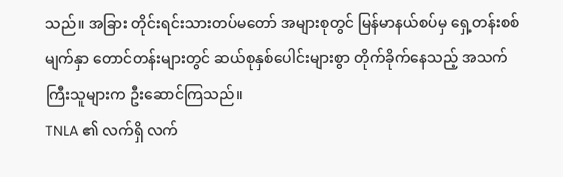သည်။ အခြား တိုင်းရင်းသားတပ်မတော် အများစုတွင် မြန်မာနယ်စပ်မှ ရှေ့တန်းစစ်မျက်နှာ တောင်တန်းများတွင် ဆယ်စုနှစ်ပေါင်းများစွာ တိုက်ခိုက်နေသည့် အသက်ကြီးသူများက ဦးဆောင်ကြသည်။
TNLA ၏ လက်ရှိ လက်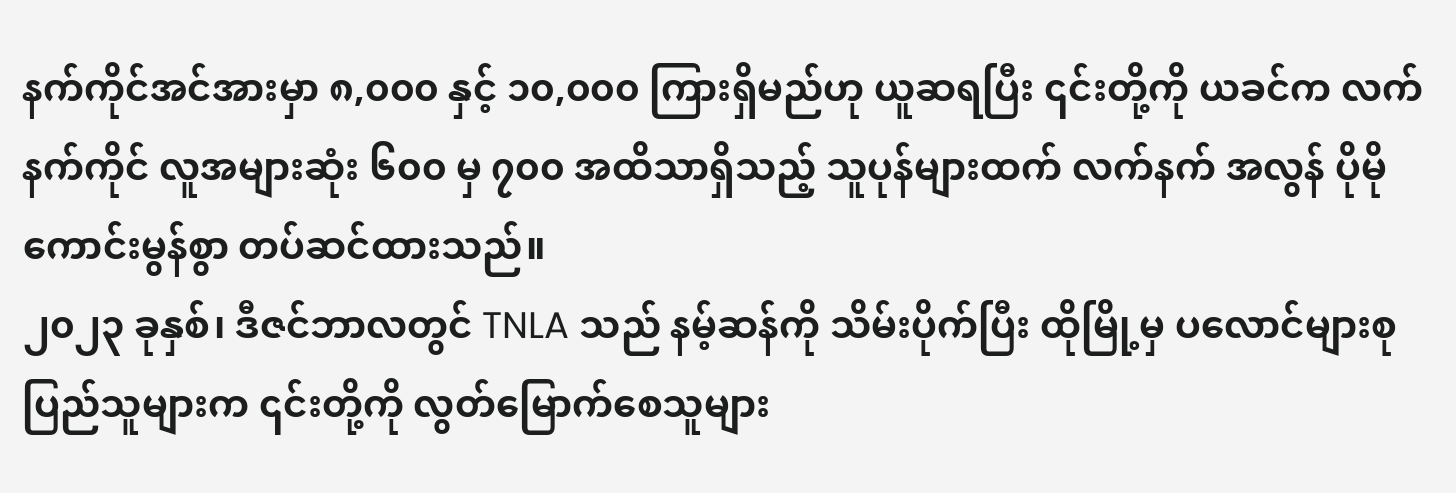နက်ကိုင်အင်အားမှာ ၈,၀၀၀ နှင့် ၁၀,၀၀၀ ကြားရှိမည်ဟု ယူဆရပြီး ၎င်းတို့ကို ယခင်က လက်နက်ကိုင် လူအများဆုံး ၆၀၀ မှ ၇၀၀ အထိသာရှိသည့် သူပုန်များထက် လက်နက် အလွန် ပိုမိုကောင်းမွန်စွာ တပ်ဆင်ထားသည်။
၂၀၂၃ ခုနှစ်၊ ဒီဇင်ဘာလတွင် TNLA သည် နမ့်ဆန်ကို သိမ်းပိုက်ပြီး ထိုမြို့မှ ပလောင်များစု ပြည်သူများက ၎င်းတို့ကို လွတ်မြောက်စေသူများ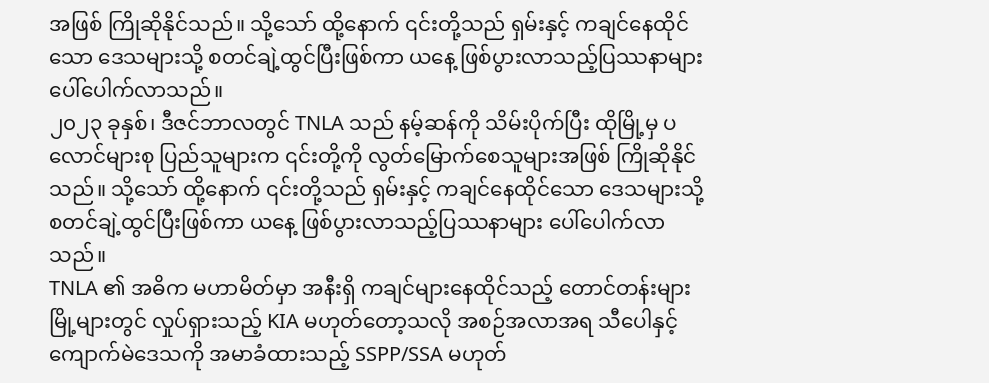အဖြစ် ကြိုဆိုနိုင်သည်။ သို့သော် ထို့နောက် ၎င်းတို့သည် ရှမ်းနှင့် ကချင်နေထိုင်သော ဒေသများသို့ စတင်ချဲ့ထွင်ပြီးဖြစ်ကာ ယနေ့ ဖြစ်ပွားလာသည့်ပြဿနာများ ပေါ်ပေါက်လာသည်။
၂၀၂၃ ခုနှစ်၊ ဒီဇင်ဘာလတွင် TNLA သည် နမ့်ဆန်ကို သိမ်းပိုက်ပြီး ထိုမြို့မှ ပလောင်များစု ပြည်သူများက ၎င်းတို့ကို လွတ်မြောက်စေသူများအဖြစ် ကြိုဆိုနိုင်သည်။ သို့သော် ထို့နောက် ၎င်းတို့သည် ရှမ်းနှင့် ကချင်နေထိုင်သော ဒေသများသို့ စတင်ချဲ့ထွင်ပြီးဖြစ်ကာ ယနေ့ ဖြစ်ပွားလာသည့်ပြဿနာများ ပေါ်ပေါက်လာသည်။
TNLA ၏ အဓိက မဟာမိတ်မှာ အနီးရှိ ကချင်များနေထိုင်သည့် တောင်တန်းများမြို့များတွင် လှုပ်ရှားသည့် KIA မဟုတ်တော့သလို အစဉ်အလာအရ သီပေါနှင့် ကျောက်မဲဒေသကို အမာခံထားသည့် SSPP/SSA မဟုတ်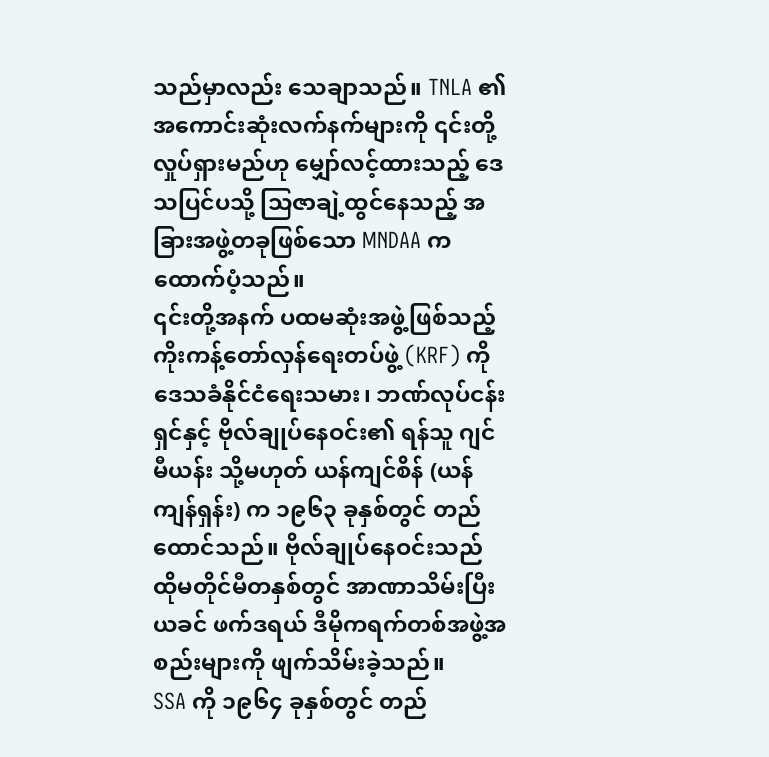သည်မှာလည်း သေချာသည်။ TNLA ၏ အကောင်းဆုံးလက်နက်များကို ၎င်းတို့လှုပ်ရှားမည်ဟု မျှော်လင့်ထားသည့် ဒေသပြင်ပသို့ သြဇာချဲ့ထွင်နေသည့် အခြားအဖွဲ့တခုဖြစ်သော MNDAA က ထောက်ပံ့သည်။
၎င်းတို့အနက် ပထမဆုံးအဖွဲ့ဖြစ်သည့် ကိုးကန့်တော်လှန်ရေးတပ်ဖွဲ့ (KRF) ကို ဒေသခံနိုင်ငံရေးသမား၊ ဘဏ်လုပ်ငန်းရှင်နှင့် ဗိုလ်ချုပ်နေဝင်း၏ ရန်သူ ဂျင်မီယန်း သို့မဟုတ် ယန်ကျင်စိန် (ယန်ကျန်ရှန်း) က ၁၉၆၃ ခုနှစ်တွင် တည်ထောင်သည်။ ဗိုလ်ချုပ်နေဝင်းသည် ထိုမတိုင်မီတနှစ်တွင် အာဏာသိမ်းပြီး ယခင် ဖက်ဒရယ် ဒီမိုကရက်တစ်အဖွဲ့အစည်းများကို ဖျက်သိမ်းခဲ့သည်။
SSA ကို ၁၉၆၄ ခုနှစ်တွင် တည်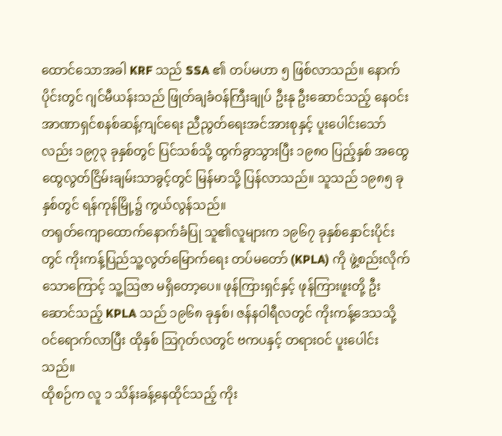ထောင်သောအခါ KRF သည် SSA ၏ တပ်မဟာ ၅ ဖြစ်လာသည်။ နောက်ပိုင်းတွင် ဂျင်မီယန်းသည် ဖြုတ်ချခံဝန်ကြီးချုပ် ဦးနု ဦးဆောင်သည့် နေဝင်းအာဏာရှင်စနစ်ဆန့်ကျင်ရေး ညီညွတ်ရေးအင်အားစုနှင့် ပူးပေါင်းသော်လည်း ၁၉၇၃ ခုနှစ်တွင် ပြင်သစ်သို့ ထွက်ခွာသွားပြီး ၁၉၈၀ ပြည့်နှစ် အထွေထွေလွတ်ငြိမ်းချမ်းသာခွင့်တွင် မြန်မာသို့ ပြန်လာသည်။ သူသည် ၁၉၈၅ ခုနှစ်တွင် ရန်ကုန်မြို့၌ ကွယ်လွန်သည်။
တရုတ်ကျောထောက်နောက်ခံပြု သူ၏လူများက ၁၉၆၇ ခုနှစ်နှောင်းပိုင်းတွင် ကိုးကန့်ပြည်သူ့လွတ်မြောက်ရေး တပ်မတော် (KPLA) ကို ဖွဲ့စည်းလိုက်သောကြောင့် သူ့သြဇာ မရှိတော့ပေ။ ဖုန်ကြားရှင်နှင့် ဖုန်ကြားဖူးတို့ ဦးဆောင်သည့် KPLA သည် ၁၉၆၈ ခုနှစ်၊ ဇန်နဝါရီလတွင် ကိုးကန့်ဒေသသို့ဝင်ရောက်လာပြီး ထိုနှစ် သြဂုတ်လတွင် ဗကပနှင့် တရားဝင် ပူးပေါင်းသည်။
ထိုစဉ်က လူ ၁ သိန်းခန့်နေထိုင်သည့် ကိုး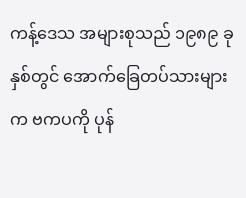ကန့်ဒေသ အများစုသည် ၁၉၈၉ ခုနှစ်တွင် အောက်ခြေတပ်သားများက ဗကပကို ပုန်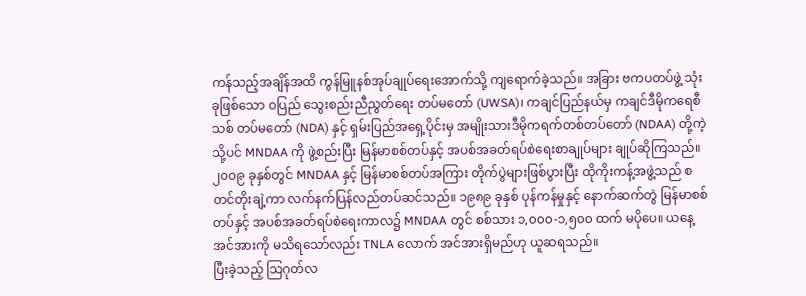ကန်သည့်အချိန်အထိ ကွန်မြူနစ်အုပ်ချုပ်ရေးအောက်သို့ ကျရောက်ခဲ့သည်။ အခြား ဗကပတပ်ဖွဲ့ သုံးခုဖြစ်သော ဝပြည် သွေးစည်းညီညွတ်ရေး တပ်မတော် (UWSA)၊ ကချင်ပြည်နယ်မှ ကချင်ဒီမိုကရေစီသစ် တပ်မတော် (NDA) နှင့် ရှမ်းပြည်အရှေ့ပိုင်းမှ အမျိုးသားဒီမိုကရက်တစ်တပ်တော် (NDAA) တို့ကဲ့သို့ပင် MNDAA ကို ဖွဲ့စည်းပြီး မြန်မာစစ်တပ်နှင့် အပစ်အခတ်ရပ်စဲရေးစာချုပ်များ ချုပ်ဆိုကြသည်။
၂၀၀၉ ခုနှစ်တွင် MNDAA နှင့် မြန်မာစစ်တပ်အကြား တိုက်ပွဲများဖြစ်ပွားပြီး ထိုကိုးကန့်အဖွဲ့သည် စတင်တိုးချဲ့ကာ လက်နက်ပြန်လည်တပ်ဆင်သည်။ ၁၉၈၉ ခုနှစ် ပုန်ကန်မှုနှင့် နောက်ဆက်တွဲ မြန်မာစစ်တပ်နှင့် အပစ်အခတ်ရပ်စဲရေးကာလ၌ MNDAA တွင် စစ်သား ၁,၀၀၀-၁,၅၀၀ ထက် မပိုပေ။ ယနေ့အင်အားကို မသိရသော်လည်း TNLA လောက် အင်အားရှိမည်ဟု ယူဆရသည်။
ပြီးခဲ့သည့် သြဂုတ်လ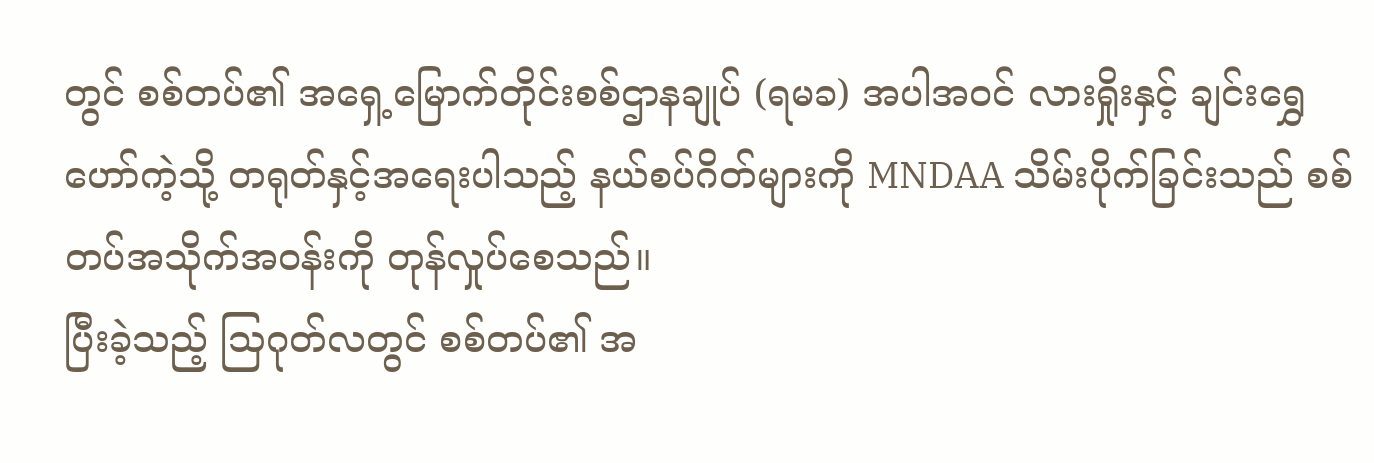တွင် စစ်တပ်၏ အရှေ့မြောက်တိုင်းစစ်ဌာနချုပ် (ရမခ) အပါအဝင် လားရှိုးနှင့် ချင်းရွှေဟော်ကဲ့သို့ တရုတ်နှင့်အရေးပါသည့် နယ်စပ်ဂိတ်များကို MNDAA သိမ်းပိုက်ခြင်းသည် စစ်တပ်အသိုက်အဝန်းကို တုန်လှုပ်စေသည်။
ပြီးခဲ့သည့် သြဂုတ်လတွင် စစ်တပ်၏ အ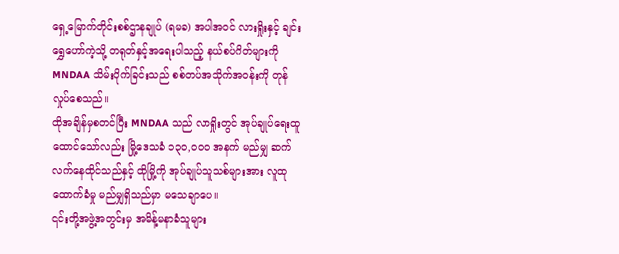ရှေ့မြောက်တိုင်းစစ်ဌာနချုပ် (ရမခ) အပါအဝင် လားရှိုးနှင့် ချင်းရွှေဟော်ကဲ့သို့ တရုတ်နှင့်အရေးပါသည့် နယ်စပ်ဂိတ်များကို MNDAA သိမ်းပိုက်ခြင်းသည် စစ်တပ်အသိုက်အဝန်းကို တုန်လှုပ်စေသည်။
ထိုအချိန်မှစတင်ပြီး MNDAA သည် လာရှိုးတွင် အုပ်ချုပ်ရေးထူထောင်သော်လည်း မြို့ဒေသခံ ၁၃၀,၀၀၀ အနက် မည်မျှ ဆက်လက်နေထိုင်သည်နှင့် ထိုမြို့ကို အုပ်ချုပ်သူသစ်များအား လူထုထောက်ခံမှု မည်မျှရှိသည်မှာ မသေချာပေ။
၎င်းတို့အဖွဲ့အတွင်းမှ အမိန့်မနာခံသူများ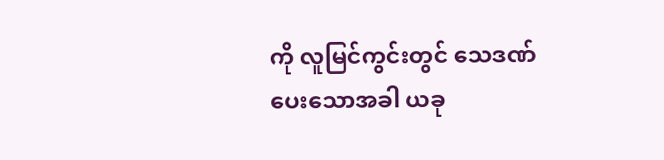ကို လူမြင်ကွင်းတွင် သေဒဏ်ပေးသောအခါ ယခု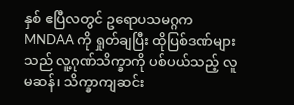နှစ် ဧပြီလတွင် ဥရောပသမဂ္ဂက MNDAA ကို ရှုတ်ချပြီး ထိုပြစ်ဒဏ်များသည် လူ့ဂုဏ်သိက္ခာကို ပစ်ပယ်သည့် လူမဆန်၊ သိက္ခာကျဆင်း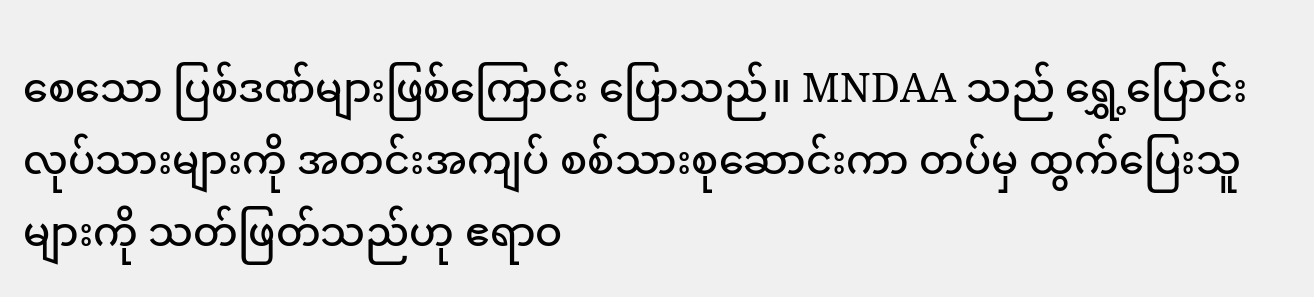စေသော ပြစ်ဒဏ်များဖြစ်ကြောင်း ပြောသည်။ MNDAA သည် ရွှေ့ပြောင်းလုပ်သားများကို အတင်းအကျပ် စစ်သားစုဆောင်းကာ တပ်မှ ထွက်ပြေးသူများကို သတ်ဖြတ်သည်ဟု ဧရာဝ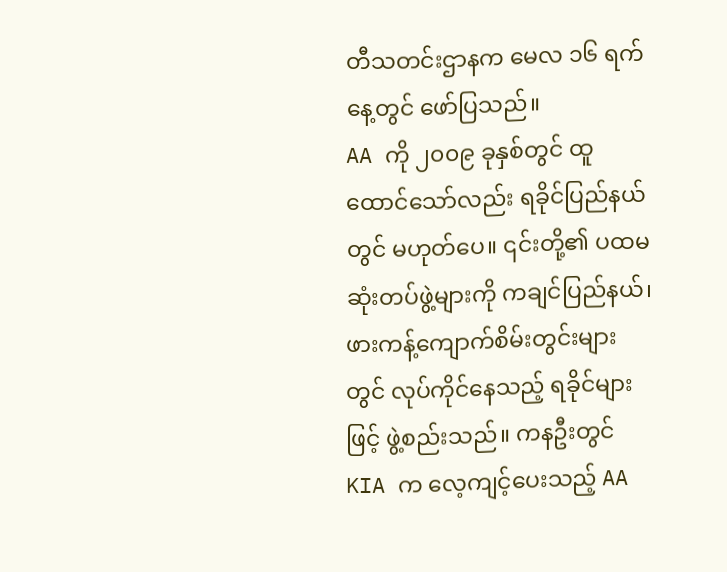တီသတင်းဌာနက မေလ ၁၆ ရက်နေ့တွင် ဖော်ပြသည်။
AA ကို ၂၀၀၉ ခုနှစ်တွင် ထူထောင်သော်လည်း ရခိုင်ပြည်နယ်တွင် မဟုတ်ပေ။ ၎င်းတို့၏ ပထမဆုံးတပ်ဖွဲ့များကို ကချင်ပြည်နယ်၊ ဖားကန့်ကျောက်စိမ်းတွင်းများတွင် လုပ်ကိုင်နေသည့် ရခိုင်များဖြင့် ဖွဲ့စည်းသည်။ ကနဦးတွင် KIA က လေ့ကျင့်ပေးသည့် AA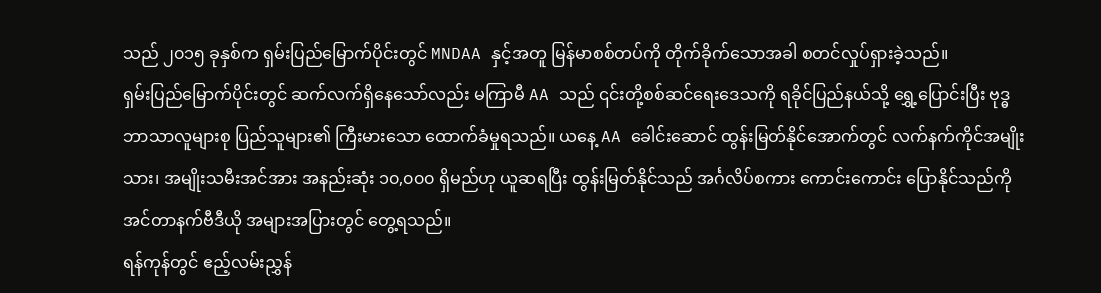သည် ၂၀၁၅ ခုနှစ်က ရှမ်းပြည်မြောက်ပိုင်းတွင် MNDAA နှင့်အတူ မြန်မာစစ်တပ်ကို တိုက်ခိုက်သောအခါ စတင်လှုပ်ရှားခဲ့သည်။
ရှမ်းပြည်မြောက်ပိုင်းတွင် ဆက်လက်ရှိနေသော်လည်း မကြာမီ AA သည် ၎င်းတို့စစ်ဆင်ရေးဒေသကို ရခိုင်ပြည်နယ်သို့ ရွှေ့ပြောင်းပြီး ဗုဒ္ဓဘာသာလူများစု ပြည်သူများ၏ ကြီးမားသော ထောက်ခံမှုရသည်။ ယနေ့ AA ခေါင်းဆောင် ထွန်းမြတ်နိုင်အောက်တွင် လက်နက်ကိုင်အမျိုးသား၊ အမျိုးသမီးအင်အား အနည်းဆုံး ၁၀,၀၀၀ ရှိမည်ဟု ယူဆရပြီး ထွန်းမြတ်နိုင်သည် အင်္ဂလိပ်စကား ကောင်းကောင်း ပြောနိုင်သည်ကို အင်တာနက်ဗီဒီယို အများအပြားတွင် တွေ့ရသည်။
ရန်ကုန်တွင် ဧည့်လမ်းညွှန်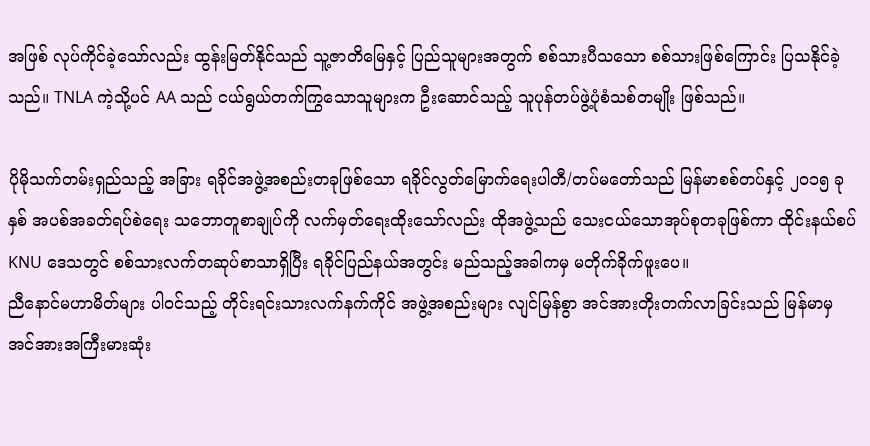အဖြစ် လုပ်ကိုင်ခဲ့သော်လည်း ထွန်းမြတ်နိုင်သည် သူ့ဇာတိမြေနှင့် ပြည်သူများအတွက် စစ်သားပီသသော စစ်သားဖြစ်ကြောင်း ပြသနိုင်ခဲ့သည်။ TNLA ကဲ့သို့ပင် AA သည် ငယ်ရွယ်တက်ကြွသောသူများက ဦးဆောင်သည့် သူပုန်တပ်ဖွဲ့ပုံစံသစ်တမျိုး ဖြစ်သည်။

ပိုမိုသက်တမ်းရှည်သည့် အခြား ရခိုင်အဖွဲ့အစည်းတခုဖြစ်သော ရခိုင်လွတ်မြောက်ရေးပါတီ/တပ်မတော်သည် မြန်မာစစ်တပ်နှင့် ၂၀၁၅ ခုနှစ် အပစ်အခတ်ရပ်စဲရေး သဘောတူစာချုပ်ကို လက်မှတ်ရေးထိုးသော်လည်း ထိုအဖွဲ့သည် သေးငယ်သောအုပ်စုတခုဖြစ်ကာ ထိုင်းနယ်စပ် KNU ဒေသတွင် စစ်သားလက်တဆုပ်စာသာရှိပြီး ရခိုင်ပြည်နယ်အတွင်း မည်သည့်အခါကမှ မတိုက်ခိုက်ဖူးပေ။
ညီနောင်မဟာမိတ်များ ပါဝင်သည့် တိုင်းရင်းသားလက်နက်ကိုင် အဖွဲ့အစည်းများ လျင်မြန်စွာ အင်အားတိုးတက်လာခြင်းသည် မြန်မာမှ အင်အားအကြီးမားဆုံး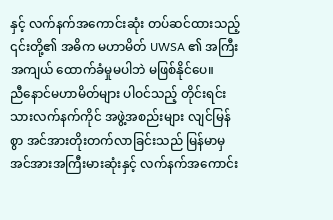နှင့် လက်နက်အကောင်းဆုံး တပ်ဆင်ထားသည့် ၎င်းတို့၏ အဓိက မဟာမိတ် UWSA ၏ အကြီးအကျယ် ထောက်ခံမှုမပါဘဲ မဖြစ်နိုင်ပေ။
ညီနောင်မဟာမိတ်များ ပါဝင်သည့် တိုင်းရင်းသားလက်နက်ကိုင် အဖွဲ့အစည်းများ လျင်မြန်စွာ အင်အားတိုးတက်လာခြင်းသည် မြန်မာမှ အင်အားအကြီးမားဆုံးနှင့် လက်နက်အကောင်း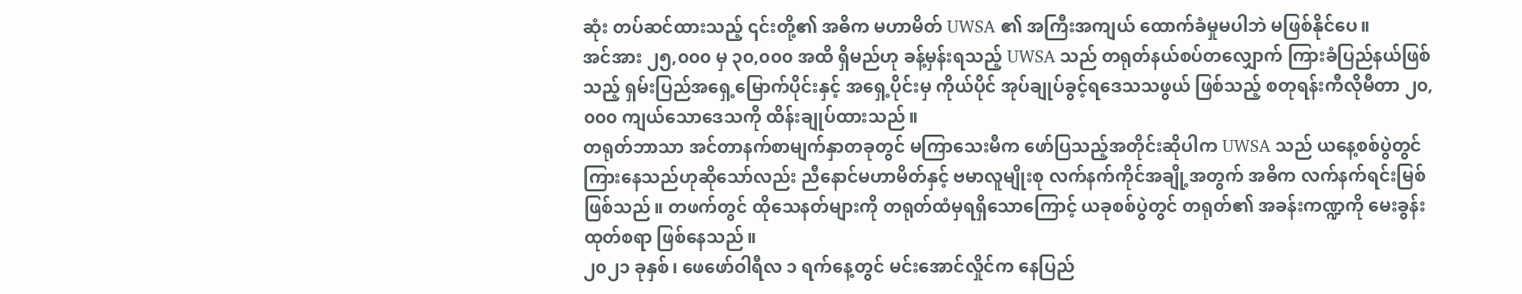ဆုံး တပ်ဆင်ထားသည့် ၎င်းတို့၏ အဓိက မဟာမိတ် UWSA ၏ အကြီးအကျယ် ထောက်ခံမှုမပါဘဲ မဖြစ်နိုင်ပေ။
အင်အား ၂၅,၀၀၀ မှ ၃၀,၀၀၀ အထိ ရှိမည်ဟု ခန့်မှန်းရသည့် UWSA သည် တရုတ်နယ်စပ်တလျှောက် ကြားခံပြည်နယ်ဖြစ်သည့် ရှမ်းပြည်အရှေ့မြောက်ပိုင်းနှင့် အရှေ့ပိုင်းမှ ကိုယ်ပိုင် အုပ်ချုပ်ခွင့်ရဒေသသဖွယ် ဖြစ်သည့် စတုရန်းကီလိုမီတာ ၂၀,၀၀၀ ကျယ်သောဒေသကို ထိန်းချုပ်ထားသည်။
တရုတ်ဘာသာ အင်တာနက်စာမျက်နှာတခုတွင် မကြာသေးမီက ဖော်ပြသည့်အတိုင်းဆိုပါက UWSA သည် ယနေ့စစ်ပွဲတွင် ကြားနေသည်ဟုဆိုသော်လည်း ညီနောင်မဟာမိတ်နှင့် ဗမာလူမျိုးစု လက်နက်ကိုင်အချို့အတွက် အဓိက လက်နက်ရင်းမြစ် ဖြစ်သည်။ တဖက်တွင် ထိုသေနတ်များကို တရုတ်ထံမှရရှိသောကြောင့် ယခုစစ်ပွဲတွင် တရုတ်၏ အခန်းကဏ္ဍကို မေးခွန်းထုတ်စရာ ဖြစ်နေသည်။
၂၀၂၁ ခုနှစ်၊ ဖေဖော်ဝါရီလ ၁ ရက်နေ့တွင် မင်းအောင်လှိုင်က နေပြည်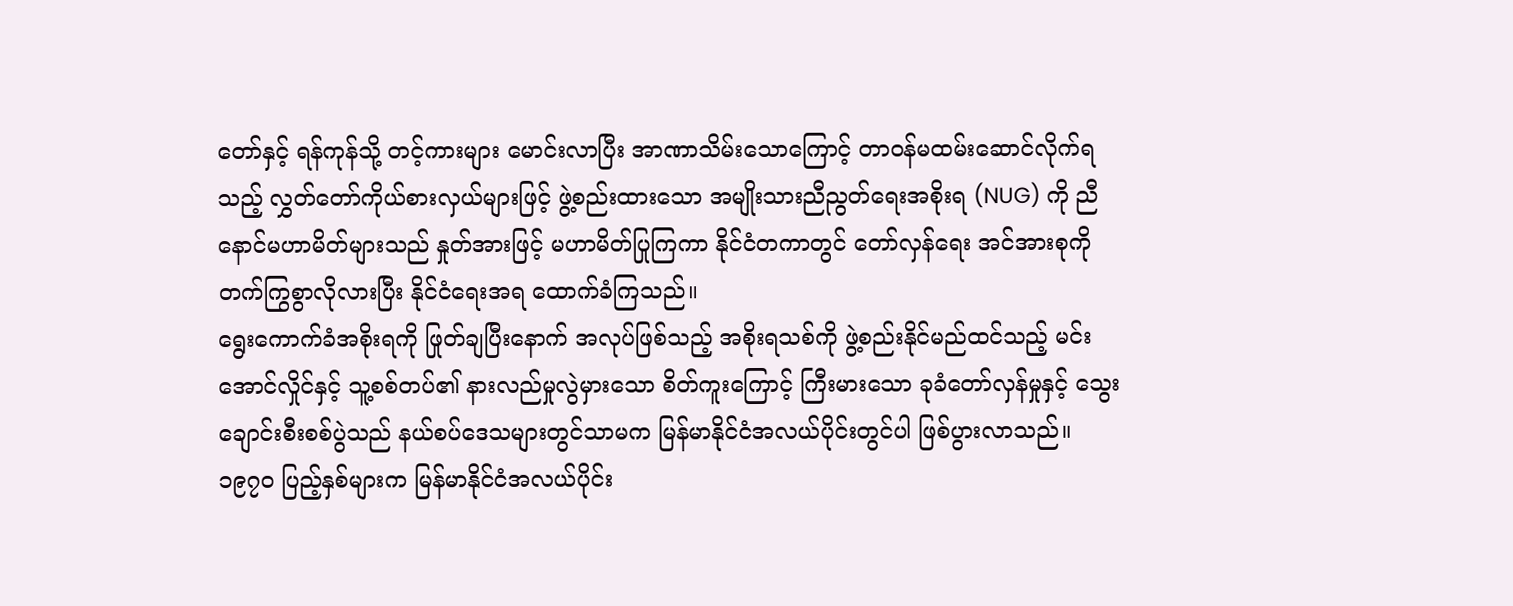တော်နှင့် ရန်ကုန်သို့ တင့်ကားများ မောင်းလာပြီး အာဏာသိမ်းသောကြောင့် တာဝန်မထမ်းဆောင်လိုက်ရသည့် လွှတ်တော်ကိုယ်စားလှယ်များဖြင့် ဖွဲ့စည်းထားသော အမျိုးသားညီညွတ်ရေးအစိုးရ (NUG) ကို ညီနောင်မဟာမိတ်များသည် နှုတ်အားဖြင့် မဟာမိတ်ပြုကြကာ နိုင်ငံတကာတွင် တော်လှန်ရေး အင်အားစုကို တက်ကြွစွာလိုလားပြီး နိုင်ငံရေးအရ ထောက်ခံကြသည်။
ရွေးကောက်ခံအစိုးရကို ဖြုတ်ချပြီးနောက် အလုပ်ဖြစ်သည့် အစိုးရသစ်ကို ဖွဲ့စည်းနိုင်မည်ထင်သည့် မင်းအောင်လှိုင်နှင့် သူ့စစ်တပ်၏ နားလည်မှုလွဲမှားသော စိတ်ကူးကြောင့် ကြီးမားသော ခုခံတော်လှန်မှုနှင့် သွေးချောင်းစီးစစ်ပွဲသည် နယ်စပ်ဒေသများတွင်သာမက မြန်မာနိုင်ငံအလယ်ပိုင်းတွင်ပါ ဖြစ်ပွားလာသည်။ ၁၉၇၀ ပြည့်နှစ်များက မြန်မာနိုင်ငံအလယ်ပိုင်း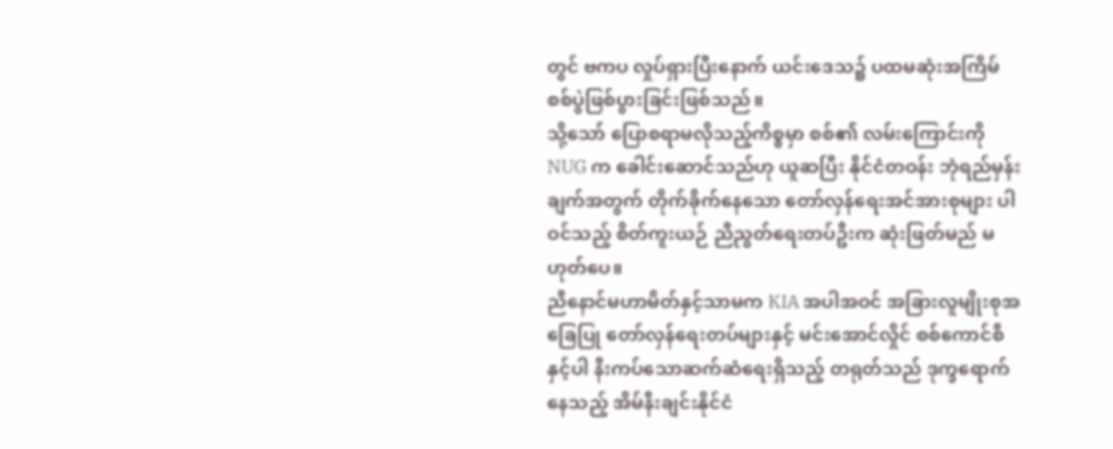တွင် ဗကပ လှုပ်ရှားပြီးနောက် ယင်းဒေသ၌ ပထမဆုံးအကြိမ် စစ်ပွဲဖြစ်ပွားခြင်းဖြစ်သည်။
သို့သော် ပြောစရာမလိုသည့်ကိစ္စမှာ စစ်၏ လမ်းကြောင်းကို NUG က ခေါင်းဆောင်သည်ဟု ယူဆပြီး နိုင်ငံတဝန်း ဘုံရည်မှန်းချက်အတွက် တိုက်ခိုက်နေသော တော်လှန်ရေးအင်အားစုများ ပါဝင်သည့် စိတ်ကူးယဉ် ညီညွတ်ရေးတပ်ဦးက ဆုံးဖြတ်မည် မဟုတ်ပေ။
ညီနောင်မဟာမိတ်နှင့်သာမက KIA အပါအဝင် အခြားလူမျိုးစုအခြေပြု တော်လှန်ရေးတပ်များနှင့် မင်းအောင်လှိုင် စစ်ကောင်စီနှင့်ပါ နီးကပ်သောဆက်ဆံရေးရှိသည့် တရုတ်သည် ဒုက္ခရောက်နေသည့် အိမ်နီးချင်းနိုင်ငံ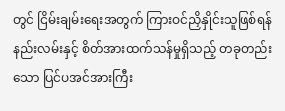တွင် ငြိမ်းချမ်းရေးအတွက် ကြားဝင်ညှိနှိုင်းသူဖြစ်ရန် နည်းလမ်းနှင့် စိတ်အားထက်သန်မှုရှိသည့် တခုတည်းသော ပြင်ပအင်အားကြီး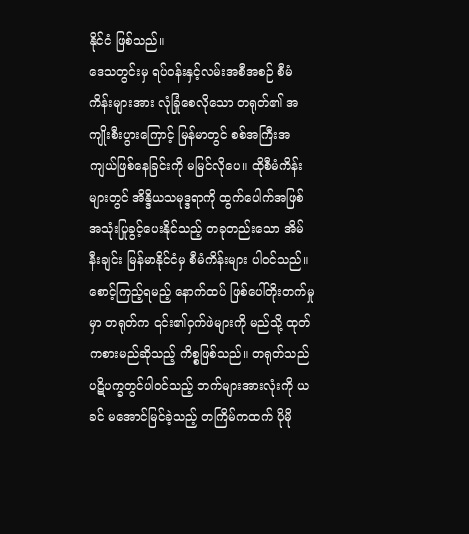နိုင်ငံ ဖြစ်သည်။
ဒေသတွင်းမှ ရပ်ဝန်းနှင့်လမ်းအစီအစဉ် စီမံကိန်းများအား လုံခြုံစေလိုသော တရုတ်၏ အကျိုးစီးပွားကြောင့် မြန်မာတွင် စစ်အကြီးအကျယ်ဖြစ်နေခြင်းကို မမြင်လိုပေ။ ထိုစီမံကိန်းများတွင် အိန္ဒိယသမုဒ္ဒရာကို ထွက်ပေါက်အဖြစ် အသုံးပြုခွင့်ပေးနိုင်သည့် တခုတည်းသော အိမ်နီးချင်း မြန်မာနိုင်ငံမှ စီမံကိန်းများ ပါဝင်သည်။
စောင့်ကြည့်ရမည့် နောက်ထပ် ဖြစ်ပေါ်တိုးတက်မှုမှာ တရုတ်က ၎င်း၏ဝှက်ဖဲများကို မည်သို့ ထုတ်ကစားမည်ဆိုသည့် ကိစ္စဖြစ်သည်။ တရုတ်သည် ပဋိပက္ခတွင်ပါဝင်သည့် ဘက်များအားလုံးကို ယခင် မအောင်မြင်ခဲ့သည့် တကြိမ်ကထက် ပိုမို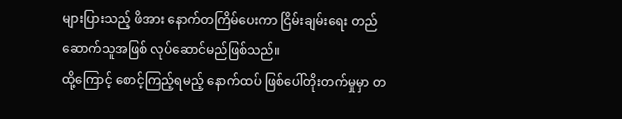များပြားသည့် ဖိအား နောက်တကြိမ်ပေးကာ ငြိမ်းချမ်းရေး တည်ဆောက်သူအဖြစ် လုပ်ဆောင်မည်ဖြစ်သည်။
ထို့ကြောင့် စောင့်ကြည့်ရမည့် နောက်ထပ် ဖြစ်ပေါ်တိုးတက်မှုမှာ တ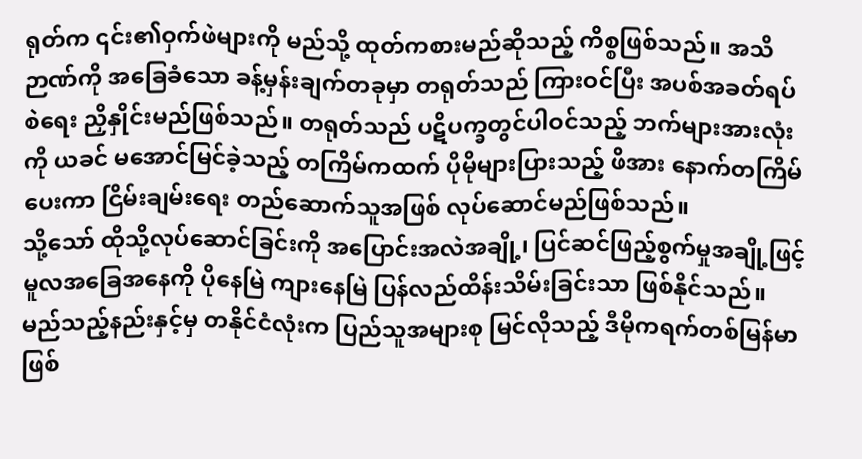ရုတ်က ၎င်း၏ဝှက်ဖဲများကို မည်သို့ ထုတ်ကစားမည်ဆိုသည့် ကိစ္စဖြစ်သည်။ အသိဉာဏ်ကို အခြေခံသော ခန့်မှန်းချက်တခုမှာ တရုတ်သည် ကြားဝင်ပြီး အပစ်အခတ်ရပ်စဲရေး ညှိနှိုင်းမည်ဖြစ်သည်။ တရုတ်သည် ပဋိပက္ခတွင်ပါဝင်သည့် ဘက်များအားလုံးကို ယခင် မအောင်မြင်ခဲ့သည့် တကြိမ်ကထက် ပိုမိုများပြားသည့် ဖိအား နောက်တကြိမ်ပေးကာ ငြိမ်းချမ်းရေး တည်ဆောက်သူအဖြစ် လုပ်ဆောင်မည်ဖြစ်သည်။
သို့သော် ထိုသို့လုပ်ဆောင်ခြင်းကို အပြောင်းအလဲအချို့၊ ပြင်ဆင်ဖြည့်စွက်မှုအချို့ဖြင့် မူလအခြေအနေကို ပိုနေမြဲ ကျားနေမြဲ ပြန်လည်ထိန်းသိမ်းခြင်းသာ ဖြစ်နိုင်သည်။ မည်သည့်နည်းနှင့်မှ တနိုင်ငံလုံးက ပြည်သူအများစု မြင်လိုသည့် ဒီမိုကရက်တစ်မြန်မာ ဖြစ်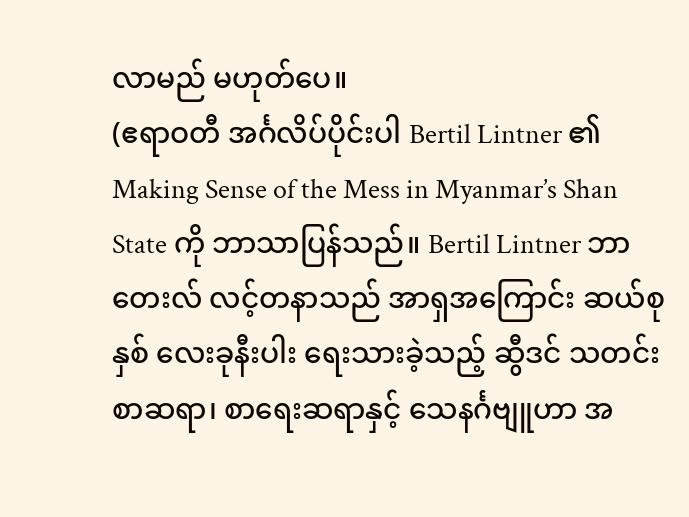လာမည် မဟုတ်ပေ။
(ဧရာဝတီ အင်္ဂလိပ်ပိုင်းပါ Bertil Lintner ၏ Making Sense of the Mess in Myanmar’s Shan State ကို ဘာသာပြန်သည်။ Bertil Lintner ဘာတေးလ် လင့်တနာသည် အာရှအကြောင်း ဆယ်စုနှစ် လေးခုနီးပါး ရေးသားခဲ့သည့် ဆွီဒင် သတင်းစာဆရာ၊ စာရေးဆရာနှင့် သေနင်္ဂဗျူဟာ အ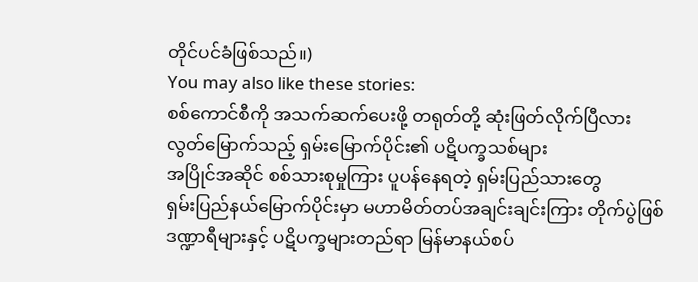တိုင်ပင်ခံဖြစ်သည်။)
You may also like these stories:
စစ်ကောင်စီကို အသက်ဆက်ပေးဖို့ တရုတ်တို့ ဆုံးဖြတ်လိုက်ပြီလား
လွတ်မြောက်သည့် ရှမ်းမြောက်ပိုင်း၏ ပဋိပက္ခသစ်များ
အပြိုင်အဆိုင် စစ်သားစုမှုကြား ပူပန်နေရတဲ့ ရှမ်းပြည်သားတွေ
ရှမ်းပြည်နယ်မြောက်ပိုင်းမှာ မဟာမိတ်တပ်အချင်းချင်းကြား တိုက်ပွဲဖြစ်
ဒဏ္ဍာရီများနှင့် ပဋိပက္ခများတည်ရာ မြန်မာနယ်စပ်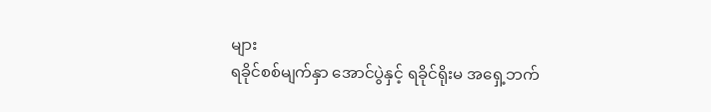များ
ရခိုင်စစ်မျက်နှာ အောင်ပွဲနှင့် ရခိုင်ရိုးမ အရှေ့ဘက်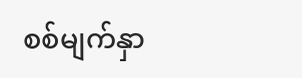စစ်မျက်နှာ